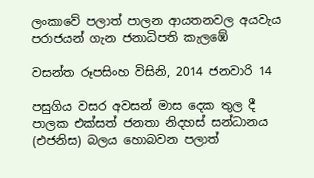ලංකාවේ පලාත් පාලන ආයතනවල අයවැය පරාජයන් ගැන ජනාධිපති කැලඹේ

වසන්ත රූපසිංහ විසිනි, 2014 ජනවාරි 14

පසුගිය වසර අවසන් මාස දෙක තුල දී පාලක එක්සත් ජනතා නිදහස් සන්ධානය (එජනිස) බලය හොබවන පලාත්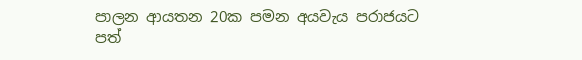පාලන ආයතන 20ක පමන අයවැය පරාජයට පත්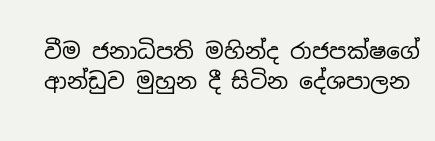වීම ජනාධිපති මහින්ද රාජපක්ෂගේ ආන්ඩුව මුහුන දී සිටින දේශපාලන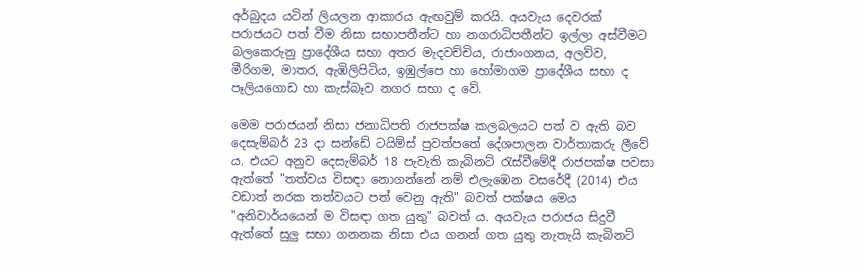අර්බුදය යටින් ලියලන ආකාරය ඇඟවුම් කරයි. අයවැය දෙවරක් පරාජයට පත් වීම නිසා සභාපතීන්ට හා නගරාධිපතීන්ට ඉල්ලා අස්වීමට බලකෙරුනු ප්‍රාදේශීය සභා අතර මැදවච්චිය, රාජාංගනය, අලව්ව, මීරිගම, මාතර, ඇඹිලිපිටිය, ඉඹුල්පෙ හා හෝමාගම ප්‍රාදේශීය සභා ද පෑලියගොඩ හා කැස්බෑව නගර සභා ද වේ.

මෙම පරාජයන් නිසා ජනාධිපති රාජපක්ෂ කලබලයට පත් ව ඇති බව දෙසැම්බර් 23 දා සන්ඩේ ටයිම්ස් පුවත්පතේ දේශපාලන වාර්තාකරු ලීවේ ය. එයට අනුව දෙසැම්බර් 18 පැවැති කැබිනට් රැස්වීමේදී රාජපක්ෂ පවසා ඇත්තේ "තත්වය විසඳා නොගන්නේ නම් එලැඹෙන වසරේදී (2014) එය වඩාත් නරක තත්වයට පත් වෙනු ඇති" බවත් පක්ෂය මෙය "අනිවාර්යයෙන් ම විසඳා ගත යුතු" බවත් ය. අයවැය පරාජය සිදුවී ඇත්තේ සුලු සභා ගනනක නිසා එය ගනන් ගත යුතු නැතැයි කැබිනට්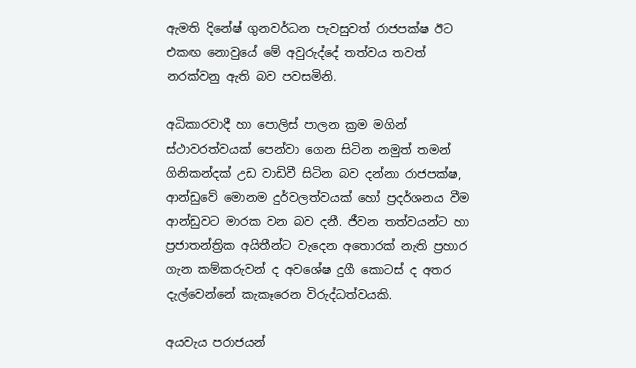ඇමති දිනේෂ් ගුනවර්ධන පැවසුවත් රාජපක්ෂ ඊට එකඟ නොවුයේ මේ අවුරුද්දේ තත්වය තවත් නරක්වනු ඇති බව පවසමිනි.

අධිකාරවාදී හා පොලිස් පාලන ක්‍රම මගින් ස්ථාවරත්වයක් පෙන්වා ගෙන සිටින නමුත් තමන් ගිනිකන්දක් උඩ වාඩිවී සිටින බව දන්නා රාජපක්ෂ, ආන්ඩුවේ මොනම දුර්වලත්වයක් හෝ ප්‍රදර්ශනය වීම ආන්ඩුවට මාරක වන බව දනී. ජීවන තත්වයන්ට හා ප්‍රජාතන්ත්‍රික අයිතීන්ට වැදෙන අතොරක් නැති ප්‍රහාර ගැන කම්කරුවන් ද අවශේෂ දුගී කොටස් ද අතර දැල්වෙන්නේ කැකෑරෙන විරුද්ධත්වයකි.

අයවැය පරාජයන්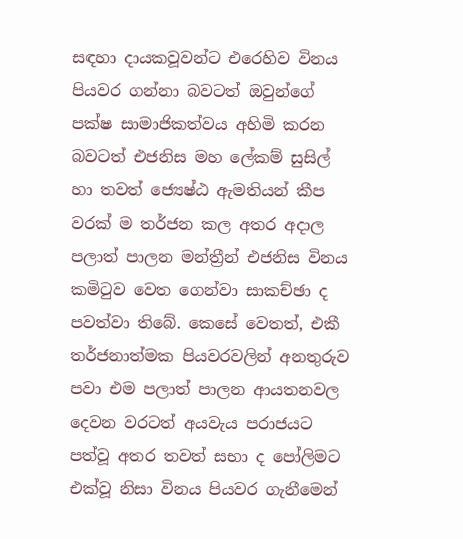සඳහා දායකවූවන්ට එරෙහිව විනය පියවර ගන්නා බවටත් ඔවුන්ගේ පක්ෂ සාමාජිකත්වය අහිමි කරන බවටත් එජනිස මහ ලේකම් සුසිල් හා තවත් ජ්‍යෙෂ්ඨ ඇමතියන් කීප වරක් ම තර්ජන කල අතර අදාල පලාත් පාලන මන්ත්‍රීන් එජනිස විනය කමිටුව වෙත ගෙන්වා සාකච්ඡා ද පවත්වා තිබේ. කෙසේ වෙතත්, එකී තර්ජනාත්මක පියවරවලින් අනතුරුව පවා එම පලාත් පාලන ආයතනවල දෙවන වරටත් අයවැය පරාජයට පත්වූ අතර තවත් සභා ද පෝලිමට එක්වූ නිසා විනය පියවර ගැනීමෙන්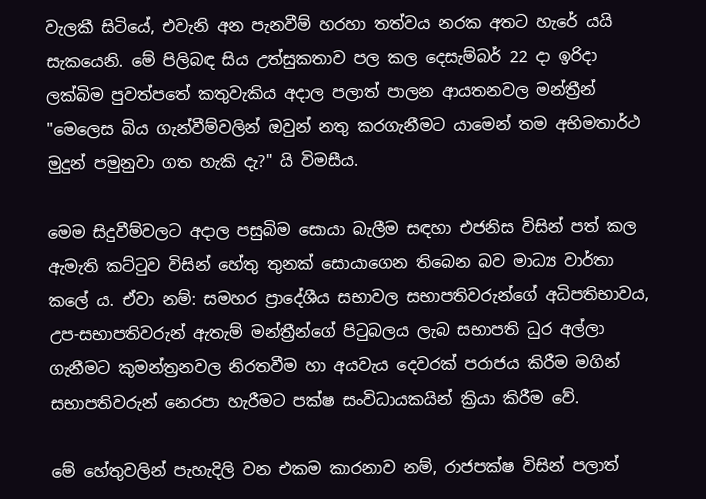වැලකී සිටියේ, එවැනි අන පැනවීම් හරහා තත්වය නරක අතට හැරේ යයි සැකයෙනි. මේ පිලිබඳ සිය උත්සුකතාව පල කල දෙසැම්බර් 22 දා ඉරිදා ලක්බිම පුවත්පතේ කතුවැකිය අදාල පලාත් පාලන ආයතනවල මන්ත්‍රීන් "මෙලෙස බිය ගැන්වීම්වලින් ඔවුන් නතු කරගැනීමට යාමෙන් තම අභිමතාර්ථ මුදුන් පමුනුවා ගත හැකි දැ?" යි විමසීය.

මෙම සිදුවීම්වලට අදාල පසුබිම සොයා බැලීම සඳහා එජනිස විසින් පත් කල ඇමැති කට්ටුව විසින් හේතු තුනක් සොයාගෙන තිබෙන බව මාධ්‍ය වාර්තා කලේ ය. ඒවා නම්: සමහර ප්‍රාදේශීය සභාවල සභාපතිවරුන්ගේ අධිපතිභාවය, උප-සභාපතිවරුන් ඇතැම් මන්ත්‍රීන්ගේ පිටුබලය ලැබ සභාපති ධුර අල්ලා ගැනීමට කුමන්ත්‍රනවල නිරතවීම හා අයවැය දෙවරක් පරාජය කිරීම මගින් සභාපතිවරුන් නෙරපා හැරීමට පක්ෂ සංවිධායකයින් ක්‍රියා කිරීම වේ.

මේ හේතුවලින් පැහැදිලි වන එකම කාරනාව නම්, රාජපක්ෂ විසින් පලාත්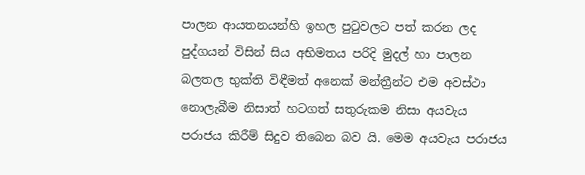පාලන ආයතනයන්හි ඉහල පුටුවලට පත් කරන ලද පුද්ගයන් විසින් සිය අභිමතය පරිදි මුදල් හා පාලන බලතල භුක්ති විඳීමත් අනෙක් මන්ත්‍රීන්ට එම අවස්ථා නොලැබීම නිසාත් හටගත් සතුරුකම නිසා අයවැය පරාජය කිරීම් සිදුව තිබෙන බව යි. මෙම අයවැය පරාජය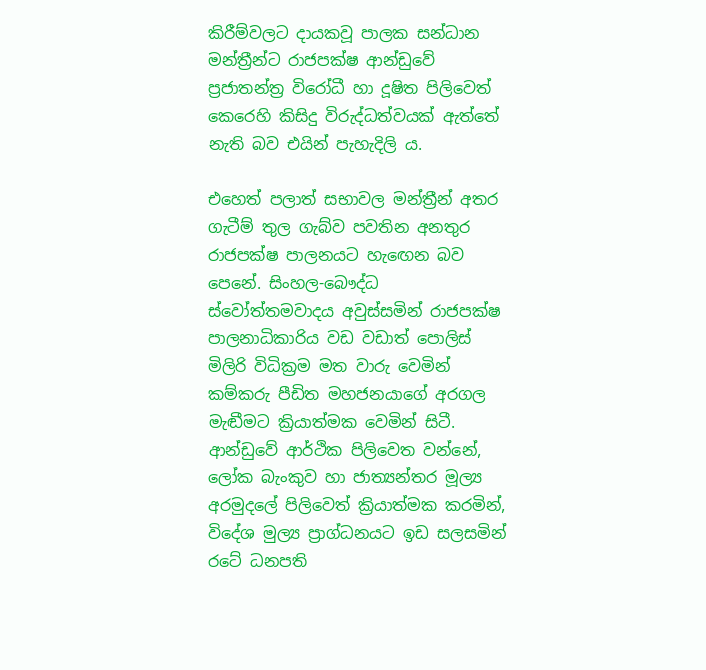කිරීම්වලට දායකවූ පාලක සන්ධාන මන්ත්‍රීන්ට රාජපක්ෂ ආන්ඩුවේ ප්‍රජාතන්ත්‍ර විරෝධී හා දූෂිත පිලිවෙත් කෙරෙහි කිසිදු විරුද්ධත්වයක් ඇත්තේ නැති බව එයින් පැහැදිලි ය.

එහෙත් පලාත් සභාවල මන්ත්‍රීන් අතර ගැටීම් තුල ගැබ්ව පවතින අනතුර රාජපක්ෂ පාලනයට හැඟෙන බව පෙනේ. සිංහල-බෞද්ධ ස්වෝත්තමවාදය අවුස්සමින් රාජපක්ෂ පාලනාධිකාරිය වඩ වඩාත් පොලිස් මිලිරි විධික්‍රම මත වාරු වෙමින් කම්කරු පීඩිත මහජනයාගේ අරගල මැඬීමට ක්‍රියාත්මක වෙමින් සිටී. ආන්ඩුවේ ආර්ථික පිලිවෙත වන්නේ, ලෝක බැංකුව හා ජාත්‍යන්තර මූල්‍ය අරමුදලේ පිලිවෙත් ක්‍රියාත්මක කරමින්, විදේශ මුල්‍ය ප්‍රාග්ධනයට ඉඩ සලසමින් රටේ ධනපති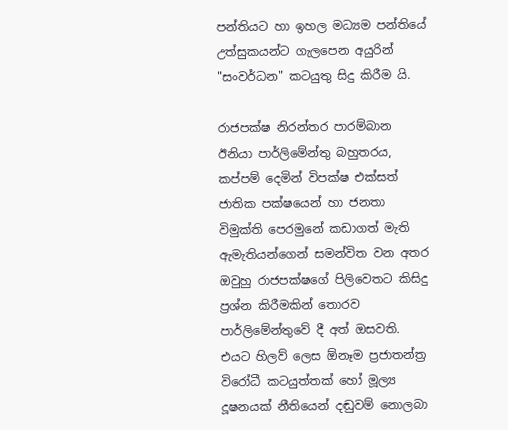පන්තියට හා ඉහල මධ්‍යම පන්තියේ උත්සුකයන්ට ගැලපෙන අයුරින් "සංවර්ධන" කටයුතු සිදු කිරීම යි.

රාජපක්ෂ නිරන්තර පාරම්බාන ඊනියා පාර්ලිමේන්තු බහුතරය, කප්පම් දෙමින් විපක්ෂ එක්සත් ජාතික පක්ෂයෙන් හා ජනතා විමුක්ති පෙරමුනේ කඩාගත් මැති ඇමැතියන්ගෙන් සමන්විත වන අතර ඔවුහු රාජපක්ෂගේ පිලිවෙතට කිසිදු ප්‍රශ්න කිරීමකින් තොරව පාර්ලිමේන්තුවේ දී අත් ඔසවති. එයට හිලව් ලෙස ඕනෑම ප්‍රජාතන්ත්‍ර විරෝධී කටයුත්තක් හෝ මූල්‍ය දූෂනයක් නීතියෙන් දඬුවම් නොලබා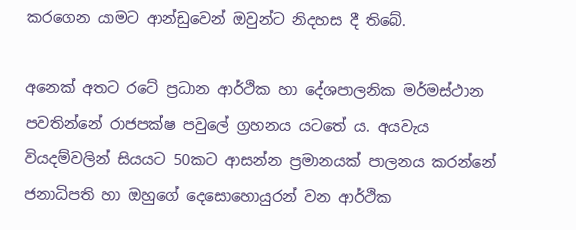කරගෙන යාමට ආන්ඩුවෙන් ඔවුන්ට නිදහස දී තිබේ.

අනෙක් අතට රටේ ප්‍රධාන ආර්ථික හා දේශපාලනික මර්මස්ථාන පවතින්නේ රාජපක්ෂ පවුලේ ග්‍රහනය යටතේ ය. අයවැය වියදම්වලින් සියයට 50කට ආසන්න ප්‍රමානයක් පාලනය කරන්නේ ජනාධිපති හා ඔහුගේ දෙසොහොයුරන් වන ආර්ථික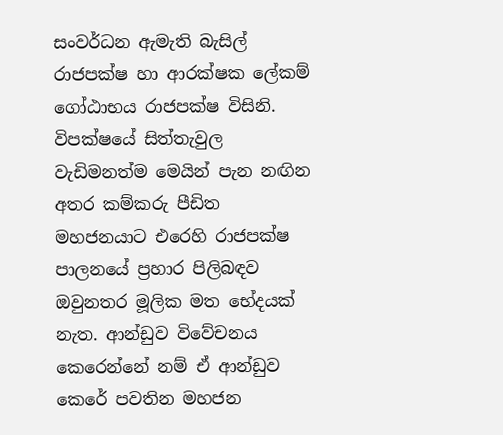සංවර්ධන ඇමැති බැසිල් රාජපක්ෂ හා ආරක්ෂක ලේකම් ගෝඨාභය රාජපක්ෂ විසිනි. විපක්ෂයේ සිත්තැවුල වැඩිමනත්ම මෙයින් පැන නඟින අතර කම්කරු පීඩිත මහජනයාට එරෙහි රාජපක්ෂ පාලනයේ ප්‍රහාර පිලිබඳව ඔවුනතර මූලික මත භේදයක් නැත. ආන්ඩුව විවේචනය කෙරෙන්නේ නම් ඒ ආන්ඩුව කෙරේ පවතින මහජන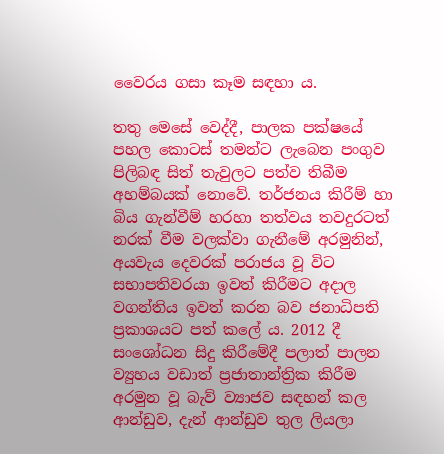වෛරය ගසා කෑම සඳහා ය.

තතු මෙසේ වෙද්දී, පාලක පක්ෂයේ පහල කොටස් තමන්ට ලැබෙන පංගුව පිලිබඳ සිත් තැවුලට පත්ව තිබීම අහම්බයක් නොවේ. තර්ජනය කිරීම් හා බිය ගැන්වීම් හරහා තත්වය තවදුරටත් නරක් වීම වලක්වා ගැනීමේ අරමුනින්, අයවැය දෙවරක් පරාජය වූ විට සභාපතිවරයා ඉවත් කිරීමට අදාල වගන්තිය ඉවත් කරන බව ජනාධිපති ප්‍රකාශයට පත් කලේ ය. 2012 දී සංශෝධන සිදු කිරීමේදී පලාත් පාලන ව්‍යුහය වඩාත් ප්‍රජාතාන්ත්‍රික කිරීම අරමුන වූ බැව් ව්‍යාජව සඳහන් කල ආන්ඩුව, දැන් ආන්ඩුව තුල ලියලා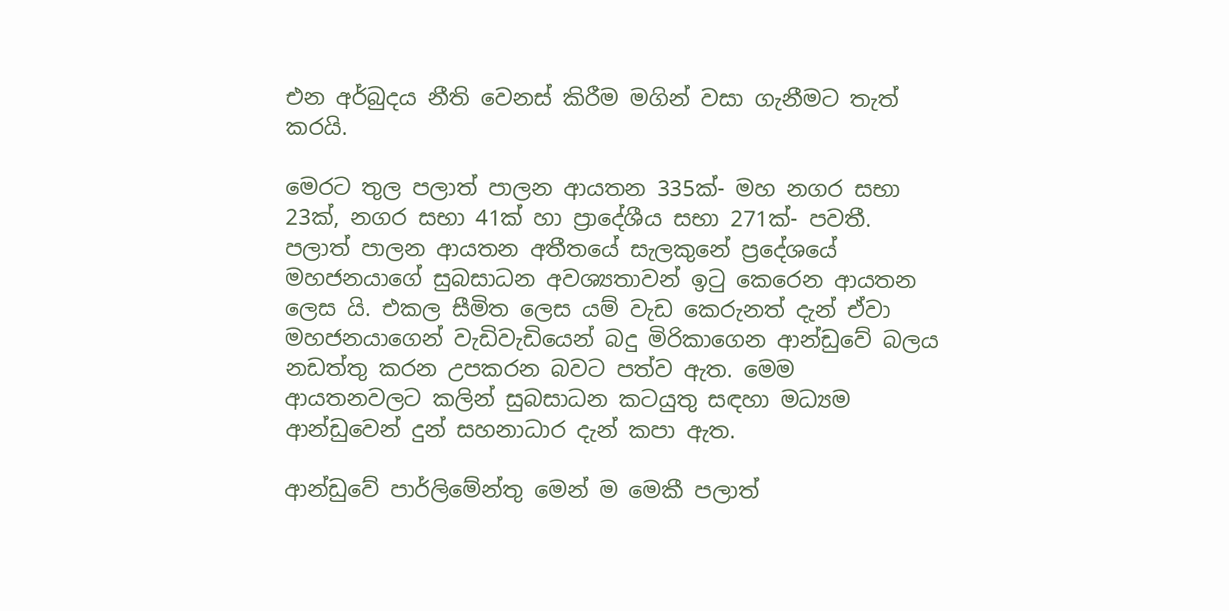එන අර්බුදය නීති වෙනස් කිරීම මගින් වසා ගැනීමට තැත් කරයි.

මෙරට තුල පලාත් පාලන ආයතන 335ක්- මහ නගර සභා 23ක්, නගර සභා 41ක් හා ප්‍රාදේශීය සභා 271ක්- පවතී. පලාත් පාලන ආයතන අතීතයේ සැලකුනේ ප්‍රදේශයේ මහජනයාගේ සුබසාධන අවශ්‍යතාවන් ඉටු කෙරෙන ආයතන ලෙස යි. එකල සීමිත ලෙස යම් වැඩ කෙරුනත් දැන් ඒවා මහජනයාගෙන් වැඩිවැඩියෙන් බදු මිරිකාගෙන ආන්ඩුවේ බලය නඩත්තු කරන උපකරන බවට පත්ව ඇත. මෙම ආයතනවලට කලින් සුබසාධන කටයුතු සඳහා මධ්‍යම ආන්ඩුවෙන් දුන් සහනාධාර දැන් කපා ඇත.

ආන්ඩුවේ පාර්ලිමේන්තු මෙන් ම මෙකී පලාත්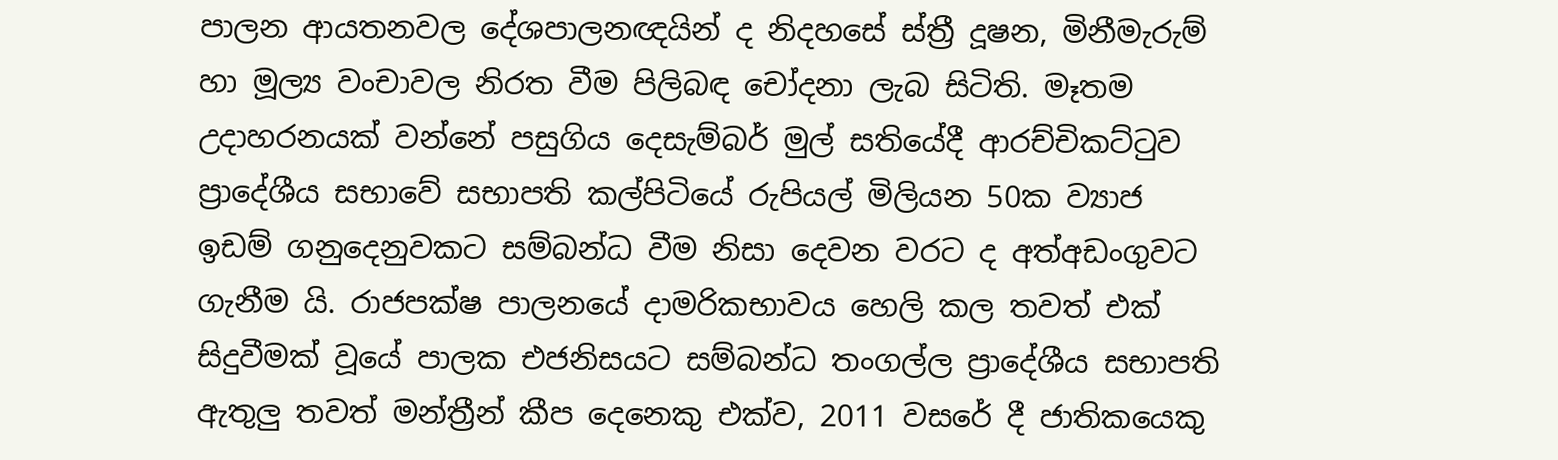පාලන ආයතනවල දේශපාලනඥයින් ද නිදහසේ ස්ත්‍රී දූෂන, මිනීමැරුම් හා මූල්‍ය වංචාවල නිරත වීම පිලිබඳ චෝදනා ලැබ සිටිති. මෑතම උදාහරනයක් වන්නේ පසුගිය දෙසැම්බර් මුල් සතියේදී ආරච්චිකට්ටුව ප්‍රාදේශීය සභාවේ සභාපති කල්පිටියේ රුපියල් මිලියන 50ක ව්‍යාජ ඉඩම් ගනුදෙනුවකට සම්බන්ධ වීම නිසා දෙවන වරට ද අත්අඩංගුවට ගැනීම යි. රාජපක්ෂ පාලනයේ දාමරිකභාවය හෙලි කල තවත් එක් සිදුවීමක් වූයේ පාලක එජනිසයට සම්බන්ධ තංගල්ල ප්‍රාදේශීය සභාපති ඇතුලු තවත් මන්ත්‍රීන් කීප දෙනෙකු එක්ව, 2011 වසරේ දී ජාතිකයෙකු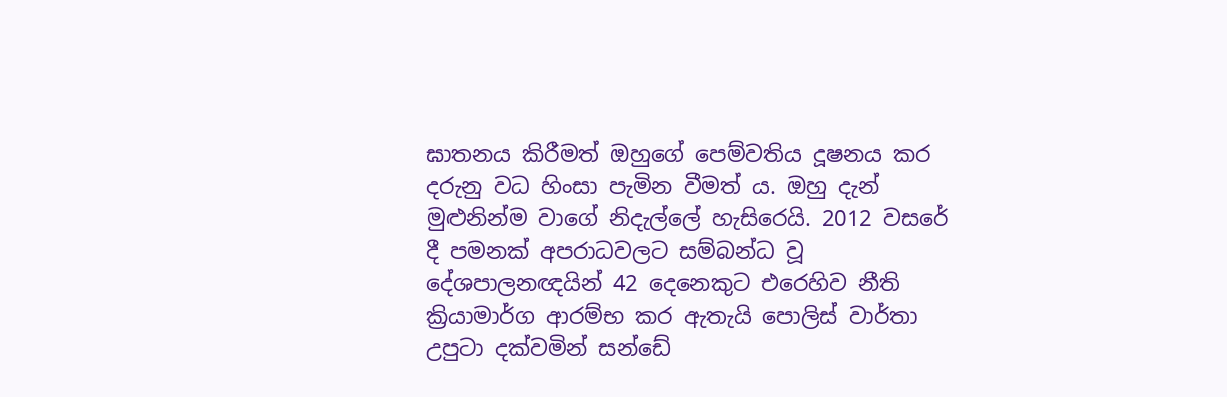ඝාතනය කිරීමත් ඔහුගේ පෙම්වතිය දූෂනය කර දරුනු වධ හිංසා පැමින වීමත් ය. ඔහු දැන් මුළුනින්ම වාගේ නිදැල්ලේ හැසිරෙයි. 2012 වසරේ දී පමනක් අපරාධවලට සම්බන්ධ වූ දේශපාලනඥයින් 42 දෙනෙකුට එරෙහිව නීති ක්‍රියාමාර්ග ආරම්භ කර ඇතැයි පොලිස් වාර්තා උපුටා දක්වමින් සන්ඩේ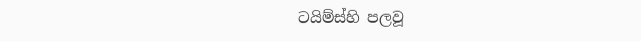ටයිම්ස්හි පලවූ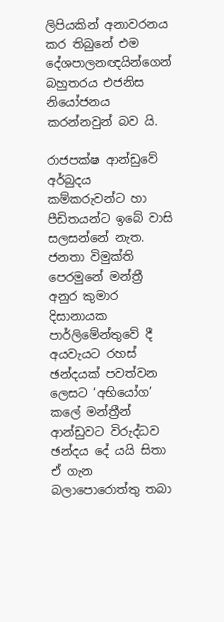ලිපියකින් අනාවරනය කර තිබුනේ එම දේශපාලනඥයින්ගෙන් බහුතරය එජනිස නියෝජනය කරන්නවුන් බව යි.

රාජපක්ෂ ආන්ඩුවේ අර්බුදය කම්කරුවන්ට හා පීඩිතයන්ට ඉබේ වාසි සලසන්නේ නැත. ජනතා විමුක්ති පෙරමුනේ මන්ත්‍රී අනුර කුමාර දිසානායක පාර්ලිමේන්තුවේ දී අයවැයට රහස් ඡන්දයක් පවත්වන ලෙසට ‘අභියෝග’ කලේ මන්ත්‍රීන් ආන්ඩුවට විරුද්ධව ඡන්දය දේ යයි සිතා ඒ ගැන බලාපොරොත්තු තබා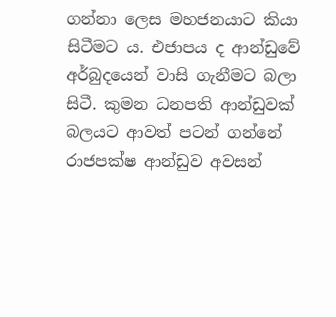ගන්නා ලෙස මහජනයාට කියා සිටීමට ය. එජාපය ද ආන්ඩුවේ අර්බුදයෙන් වාසි ගැනීමට බලා සිටී. කුමන ධනපති ආන්ඩුවක් බලයට ආවත් පටන් ගන්නේ රාජපක්ෂ ආන්ඩුව අවසන්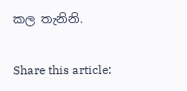කල තැනිනි.

Share this article: